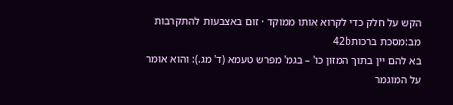הקש על חלק כדי לקרוא אותו ממוקד · זום באצבעות להתקרבות
מב:מסכת ברכות42b
בא להם יין בתוך המזון כו' – בגמ' מפרש טעמא (ד' מג.): והוא אומר על המוגמר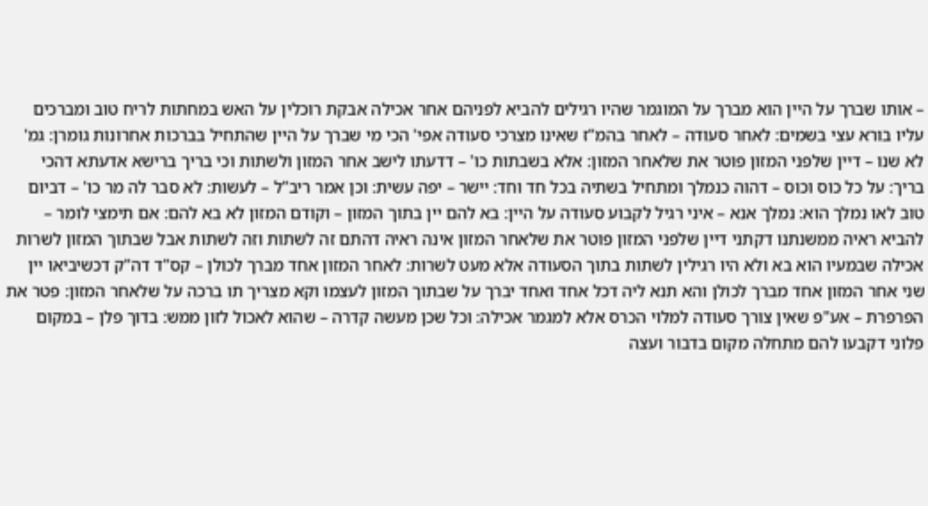– אותו שברך על היין הוא מברך על המוגמר שהיו רגילים להביא לפניהם אחר אכילה אבקת רוכלין על האש במחתות לריח טוב ומברכים עליו בורא עצי בשמים: לאחר סעודה – לאחר בהמ"ז שאינו מצרכי סעודה אפי' הכי מי שברך על היין שהתחיל בברכות אחרונות גומרן: גמ' לא שנו – דיין שלפני המזון פוטר את שלאחר המזון: אלא בשבתות כו' – דדעתו לישב אחר המזון ולשתות וכי בריך ברישא אדעתא דהכי בריך: על כל כוס וכוס – דהוה כנמלך ומתחיל בשתיה בכל חד וחד: יישר – יפה עשית: וכן אמר ריב"ל – לעשות: לא סבר לה מר כו' – דביום טוב לאו נמלך הוא: נמלך אנא – איני רגיל לקבוע סעודה על היין: בא להם יין בתוך המזון – וקודם המזון לא בא להם: אם תימצי לומר – להביא ראיה ממשנתנו דקתני דיין שלפני המזון פוטר את שלאחר המזון אינה ראיה דהתם זה לשתות וזה לשתות אבל שבתוך המזון לשרות אכילה שבמעיו הוא בא ולא היו רגילין לשתות בתוך הסעודה אלא מעט לשרות: לאחר המזון אחד מברך לכולן – קס"ד דה"ק דכשיביאו יין שני אחר המזון אחד מברך לכולן והא תנא ליה דכל אחד ואחד יברך על שבתוך המזון לעצמו וקא מצריך תו ברכה על שלאחר המזון: פטר את הפרפרת – אע"פ שאין צורך סעודה למלוי הכרס אלא למגמר אכילה: וכל שכן מעשה קדרה – שהוא לאכול לזון ממש: בדוך פלן – במקום פלוני דקבעו להם מתחלה מקום בדבור ועצה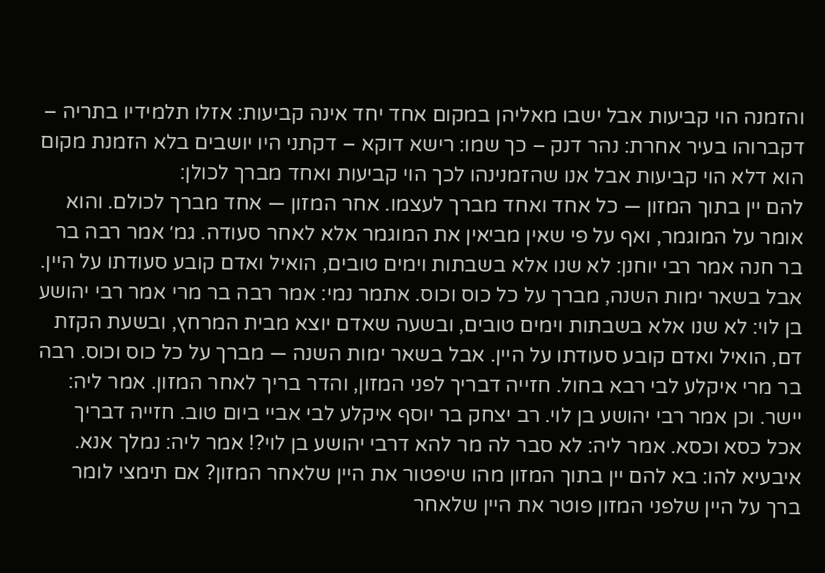והזמנה הוי קביעות אבל ישבו מאליהן במקום אחד יחד אינה קביעות: אזלו תלמידיו בתריה – דקברוהו בעיר אחרת: נהר דנק – כך שמו: רישא דוקא – דקתני היו יושבים בלא הזמנת מקום הוא דלא הוי קביעות אבל אנו שהזמנינהו לכך הוי קביעות ואחד מברך לכולן:
להם יין בתוך המזון — כל אחד ואחד מברך לעצמו. אחר המזון — אחד מברך לכולם. והוא אומר על המוגמר, ואף על פי שאין מביאין את המוגמר אלא לאחר סעודה. גמ׳ אמר רבה בר בר חנה אמר רבי יוחנן: לא שנו אלא בשבתות וימים טובים, הואיל ואדם קובע סעודתו על היין. אבל בשאר ימות השנה, מברך על כל כוס וכוס. אתמר נמי: אמר רבה בר מרי אמר רבי יהושע בן לוי: לא שנו אלא בשבתות וימים טובים, ובשעה שאדם יוצא מבית המרחץ, ובשעת הקזת דם, הואיל ואדם קובע סעודתו על היין. אבל בשאר ימות השנה — מברך על כל כוס וכוס. רבה בר מרי איקלע לבי רבא בחול. חזייה דבריך לפני המזון, והדר בריך לאחר המזון. אמר ליה: יישר. וכן אמר רבי יהושע בן לוי. רב יצחק בר יוסף איקלע לבי אביי ביום טוב. חזייה דבריך אכל כסא וכסא. אמר ליה: לא סבר לה מר להא דרבי יהושע בן לוי?! אמר ליה: נמלך אנא. איבעיא להו: בא להם יין בתוך המזון מהו שיפטור את היין שלאחר המזון? אם תימצי לומר ברך על היין שלפני המזון פוטר את היין שלאחר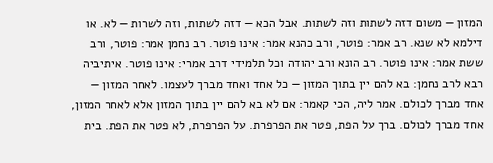המזון — משום דזה לשתות וזה לשתות. אבל הכא — דזה לשתות, וזה לשרות — לא. או דילמא לא שנא. רב אמר: פוטר, ורב כהנא אמר: אינו פוטר. רב נחמן אמר: פוטר, ורב ששת אמר: אינו פוטר. רב הונא ורב יהודה וכל תלמידי דרב אמרי: אינו פוטר. איתיביה רבא לרב נחמן: בא להם יין בתוך המזון — כל אחד ואחד מברך לעצמו. לאחר המזון — אחד מברך לכולם. אמר ליה, הכי קאמר: אם לא בא להם יין בתוך המזון אלא לאחר המזון, אחד מברך לכולם. ברך על הפת, פטר את הפרפרת. על הפרפרת, לא פטר את הפת. בית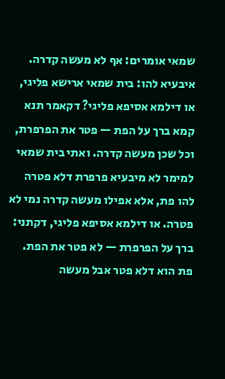שמאי אומרים: אף לא מעשה קדרה. איבעיא להו: בית שמאי ארישא פליגי, או דילמא אסיפא פליגי? דקאמר תנא קמא ברך על הפת — פטר את הפרפרת, וכל שכן מעשה קדרה. ואתי בית שמאי למימר לא מיבעיא פרפרת דלא פטרה להו פת, אלא אפילו מעשה קדרה נמי לא פטרה. או דילמא אסיפא פליגי, דקתני: ברך על הפרפרת — לא פטר את הפת. פת הוא דלא פטר אבל מעשה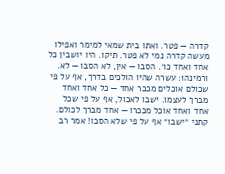קדרה — פטר. ואתו בית שמאי למימר ואפילו מעשה קדרה נמי לא פטר. תיקו. היו יושבין כל אחד ואחד כו׳. הסבו — אין, לא הסבו — לא. ורמינהו: עשרה שהיו הולכים בדרך, אף על פי שכולם אוכלים מככר אחד — כל אחד ואחד מברך לעצמו. ישבו לאכול, אף על פי שכל אחד ואחד אוכל מככרו — אחד מברך לכולם. קתני ״ישבו״ אף על פי שלא הסבו! אמר רב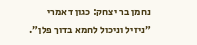נחמן בר יצחק: כגון דאמרי ״ניזיל וניכול לחמא בדוך פלן״.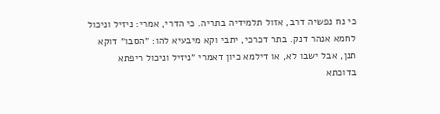כי נח נפשיה דרב, אזול תלמידיה בתריה. כי הדרי, אמרי: ניזיל וניכול לחמא אנהר דנק. בתר דכרכי, יתבי וקא מיבעיא להו: ״הסבו״ דוקא תנן, אבל ישבו לא, או דילמא כיון דאמרי ״ניזיל וניכול ריפתא בדוכתא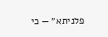פלניתא״ — כי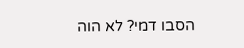הסבו דמי? לא הוה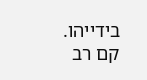בידייהו. קם רב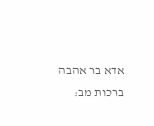אדא בר אהבה
ברכות מב: